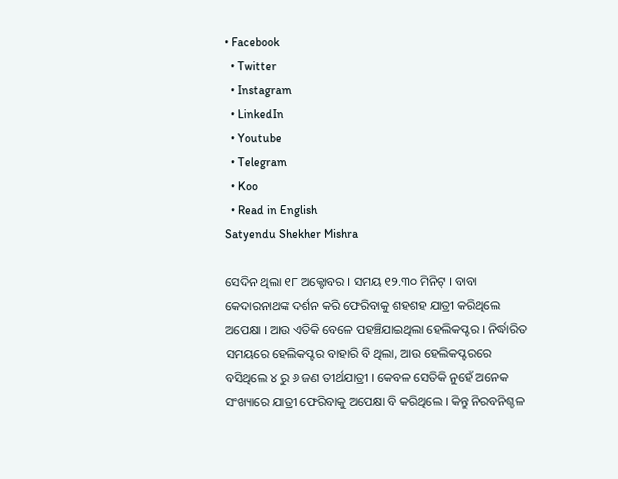• Facebook
  • Twitter
  • Instagram
  • LinkedIn
  • Youtube
  • Telegram
  • Koo
  • Read in English
Satyendu Shekher Mishra

ସେଦିନ ଥିଲା ୧୮ ଅକ୍ଟୋବର । ସମୟ ୧୨.୩୦ ମିନିଟ୍‌ । ବାବା କେଦାରନାଥଙ୍କ ଦର୍ଶନ କରି ଫେରିବାକୁ ଶହଶହ ଯାତ୍ରୀ କରିଥିଲେ ଅପେକ୍ଷା । ଆଉ ଏତିକି ବେଳେ ପହଞ୍ଚିଯାଇଥିଲା ହେଲିକପ୍ଟର । ନିର୍ଦ୍ଧାରିତ ସମୟରେ ହେଲିକପ୍ଟର ବାହାରି ବି ଥିଲା, ଆଉ ହେଲିକପ୍ଟରରେ ବସିଥିଲେ ୪ ରୁ ୬ ଜଣ ତୀର୍ଥଯାତ୍ରୀ । କେବଳ ସେତିକି ନୁହେଁ ଅନେକ ସଂଖ୍ୟାରେ ଯାତ୍ରୀ ଫେରିବାକୁ ଅପେକ୍ଷା ବି କରିଥିଲେ । କିନ୍ତୁ ନିରବନିଶ୍ଚଳ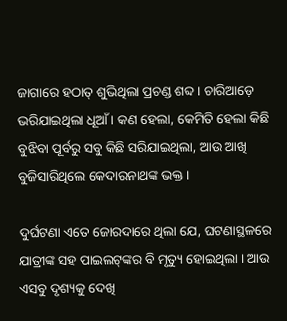ଜାଗାରେ ହଠାତ୍‌ ଶୁଭିଥିଲା ପ୍ରଚଣ୍ଡ ଶବ୍ଦ । ଚାରିଆଡ଼େ ଭରିଯାଇଥିଲା ଧୂଆଁ । କଣ ହେଲା, କେମିତି ହେଲା କିଛି ବୁଝିବା ପୂର୍ବରୁ ସବୁ କିଛି ସରିଯାଇଥିଲା, ଆଉ ଆଖି ବୁଜିସାରିଥିଲେ କେଦାରନାଥଙ୍କ ଭକ୍ତ ।

ଦୁର୍ଘଟଣା ଏତେ ଜୋରଦାରେ ଥିଲା ଯେ, ଘଟଣାସ୍ଥଳରେ ଯାତ୍ରୀଙ୍କ ସହ ପାଇଲଟ୍‌ଙ୍କର ବି ମୃତ୍ୟୁ ହୋଇଥିଲା । ଆଉ ଏସବୁ ଦୃଶ୍ୟକୁ ଦେଖି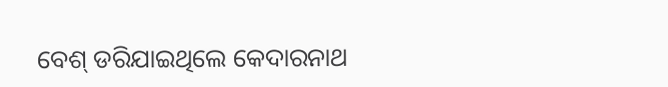ବେଶ୍ ଡରିଯାଇଥିଲେ କେଦାରନାଥ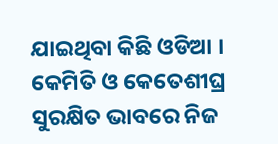ଯାଇଥିବା କିଛି ଓଡିଆ । କେମିତି ଓ କେତେଶୀଘ୍ର ସୁରକ୍ଷିତ ଭାବରେ ନିଜ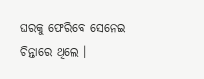ଘରକୁ ଫେରିବେ ସେନେଇ ଚିନ୍ତାରେ ଥିଲେ ।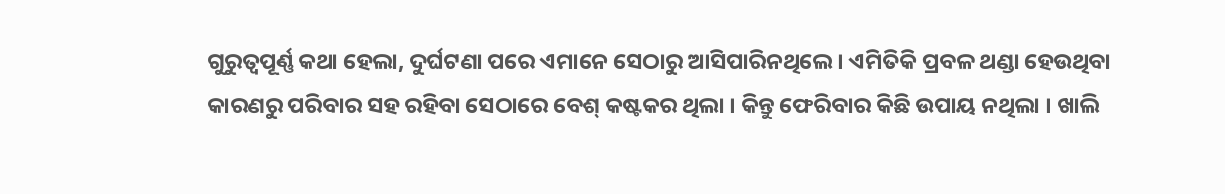ଗୁରୁତ୍ୱପୂର୍ଣ୍ଣ କଥା ହେଲା, ଦୁର୍ଘଟଣା ପରେ ଏମାନେ ସେଠାରୁ ଆସିପାରିନଥିଲେ । ଏମିତିକି ପ୍ରବଳ ଥଣ୍ଡା ହେଉଥିବା କାରଣରୁ ପରିବାର ସହ ରହିବା ସେଠାରେ ବେଶ୍‌ କଷ୍ଟକର ଥିଲା । କିନ୍ତୁ ଫେରିବାର କିଛି ଉପାୟ ନଥିଲା । ଖାଲି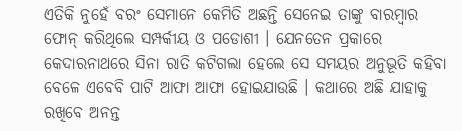ଏତିକି ନୁହେଁ ବରଂ ସେମାନେ କେମିତି ଅଛନ୍ତି ସେନେଇ ତାଙ୍କୁ ବାରମ୍ବାର ଫୋନ୍‌ କରିଥିଲେ ସମ୍ପର୍କୀୟ ଓ ପଡୋଶୀ । ଯେନତେନ ପ୍ରକାରେ କେଦାରନାଥରେ ସିନା ରାତି କଟିଗଲା ହେଲେ ସେ ସମୟର ଅନୁଭୂତି କହିବା ବେଳେ ଏବେବି ପାଟି ଆଫା ଆଫା ହୋଇଯାଉଛି । କଥାରେ ଅଛି ଯାହାକୁ ରଖିବେ ଅନନ୍ତ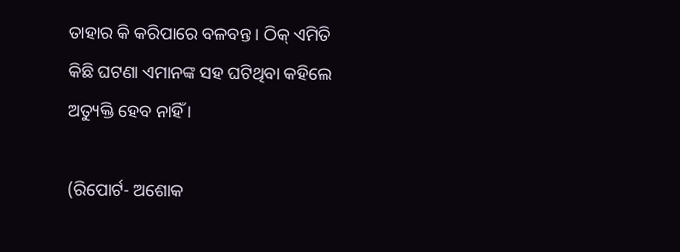ତାହାର କି କରିପାରେ ବଳବନ୍ତ । ଠିକ୍‌ ଏମିତି କିଛି ଘଟଣା ଏମାନଙ୍କ ସହ ଘଟିଥିବା କହିଲେ ଅତ୍ୟୁକ୍ତି ହେବ ନାହିଁ ।

(ରିପୋର୍ଟ- ଅଶୋକ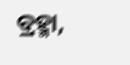ବ୍ରହ୍ମା,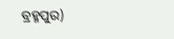ବ୍ରହ୍ମପୁର)